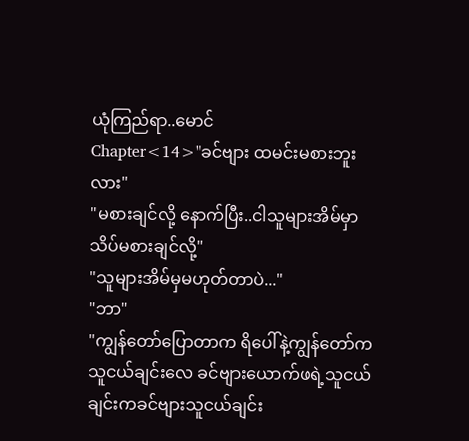ယုံကြည်ရာ..မောင်
Chapter<14>"ခင်ဗျား ထမင်းမစားဘူးလား"
"မစားချင်လို့ နောက်ပြီး..ငါသူများအိမ်မှာသိပ်မစားချင်လို့"
"သူများအိမ်မှမဟုတ်တာပဲ..."
"ဘာ"
"ကျွန်တော်ပြောတာက ရိပေါ်နဲ့ကျွန်တော်ကသူငယ်ချင်းလေ ခင်ဗျားယောက်ဖရဲ့သူငယ်ချင်းကခင်ဗျားသူငယ်ချင်း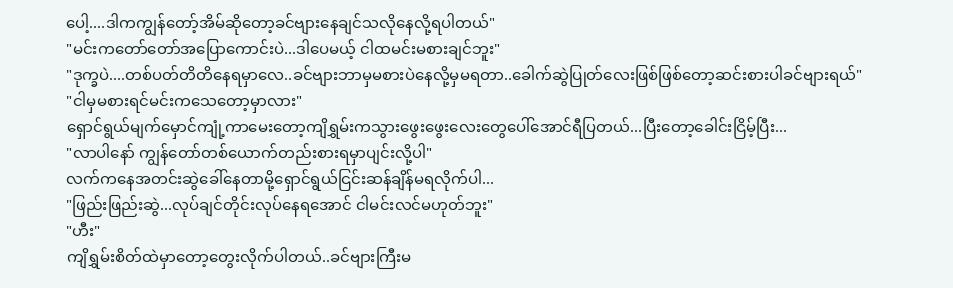ပေါ့....ဒါကကျွန်တော့်အိမ်ဆိုတော့ခင်ဗျားနေချင်သလိုနေလို့ရပါတယ်"
"မင်းကတော်တော်အပြောကောင်းပဲ...ဒါပေမယ့် ငါထမင်းမစားချင်ဘူး"
"ဒုက္ခပဲ....တစ်ပတ်တိတိနေရမှာလေ..ခင်ဗျားဘာမှမစားပဲနေလို့မှမရတာ..ခေါက်ဆွဲပြုတ်လေးဖြစ်ဖြစ်တော့ဆင်းစားပါခင်ဗျားရယ်"
"ငါမှမစားရင်မင်းကသေတော့မှာလား"
ရှောင်ရွယ်မျက်မှောင်ကျုံ့ကာမေးတော့ကျိရွှမ်းကသွားဖွေးဖွေးလေးတွေပေါ်အောင်ရီပြတယ်...ပြီးတော့ခေါင်းငြိမ့်ပြီး...
"လာပါနော် ကျွန်တော်တစ်ယောက်တည်းစားရမှာပျင်းလို့ပါ"
လက်ကနေအတင်းဆွဲခေါ်နေတာမို့ရှောင်ရွယ်ငြင်းဆန်ချိန်မရလိုက်ပါ...
"ဖြည်းဖြည်းဆွဲ...လုပ်ချင်တိုင်းလုပ်နေရအောင် ငါမင်းလင်မဟုတ်ဘူး"
"ဟီး"
ကျိရွှမ်းစိတ်ထဲမှာတော့တွေးလိုက်ပါတယ်..ခင်ဗျားကြီးမ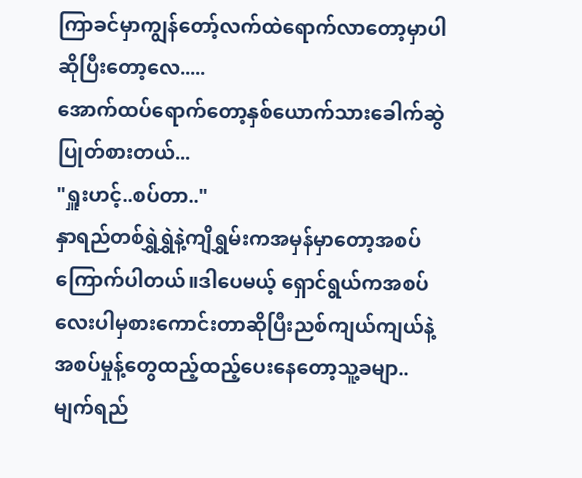ကြာခင်မှာကျွန်တော့်လက်ထဲရောက်လာတော့မှာပါဆိုပြီးတော့လေ.....
အောက်ထပ်ရောက်တော့နှစ်ယောက်သားခေါက်ဆွဲပြုတ်စားတယ်...
"ရှူးဟင့်..စပ်တာ.."
နှာရည်တစ်ရွှဲရွှဲနဲ့ကျိရွှမ်းကအမှန်မှာတော့အစပ်ကြောက်ပါတယ်။ဒါပေမယ့် ရှောင်ရွယ်ကအစပ်လေးပါမှစားကောင်းတာဆိုပြီးညစ်ကျယ်ကျယ်နဲ့အစပ်မှုန့်တွေထည့်ထည့်ပေးနေတော့သူ့ခမျာ..မျက်ရည်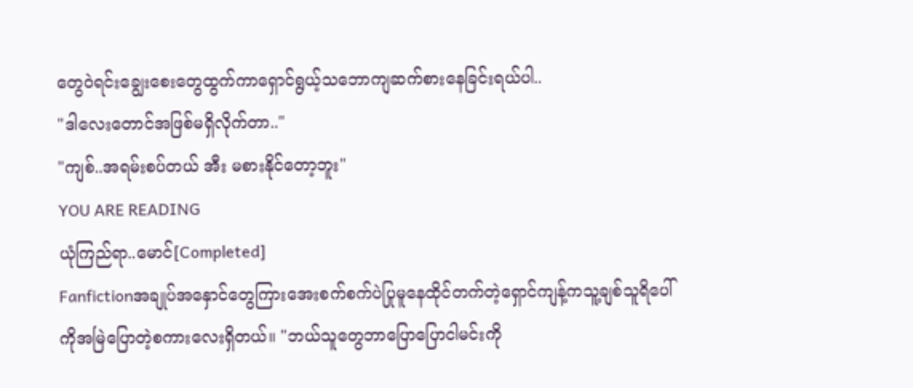တွေဝဲရင်းချွေးစေးတွေထွက်ကာရှောင်ရွယ့်သဘောကျဆက်စားနေခြင်းရယ်ပါ..
"ဒါလေးတောင်အဖြစ်မရှိလိုက်တာ.."
"ကျစ်..အရမ်းစပ်တယ် အီး မစားနိုင်တော့ဘူး"
YOU ARE READING
ယုံကြည်ရာ..မောင်[Completed]
Fanfictionအချုပ်အနှောင်တွေကြားအေးစက်စက်ပဲပြုမူနေထိုင်တက်တဲ့ရှောင်ကျန့်ကသူ့ချစ်သူရိပေါ်ကိုအမြဲပြောတဲ့စကားလေးရှိတယ်။ "ဘယ်သူတွေဘာပြောပြောငါမင်းကို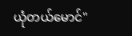ယုံတယ်မောင်"